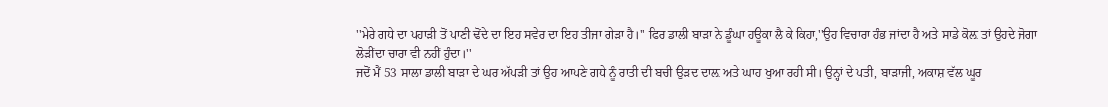''ਮੇਰੇ ਗਧੇ ਦਾ ਪਹਾੜੀ ਤੋਂ ਪਾਣੀ ਢੋਂਦੇ ਦਾ ਇਹ ਸਵੇਰ ਦਾ ਇਹ ਤੀਜਾ ਗੇੜਾ ਹੈ।'' ਫਿਰ ਡਾਲੀ ਬਾੜਾ ਨੇ ਡੂੰਘਾ ਹਊਕਾ ਲੈ ਕੇ ਕਿਹਾ,''ਉਹ ਵਿਚਾਰਾ ਹੰਭ ਜਾਂਦਾ ਹੈ ਅਤੇ ਸਾਡੇ ਕੋਲ਼ ਤਾਂ ਉਹਦੇ ਜੋਗਾ ਲੋੜੀਂਦਾ ਚਾਰਾ ਵੀ ਨਹੀਂ ਹੁੰਦਾ।''
ਜਦੋਂ ਮੈਂ 53 ਸਾਲਾ ਡਾਲੀ ਬਾੜਾ ਦੇ ਘਰ ਅੱਪੜੀ ਤਾਂ ਉਹ ਆਪਣੇ ਗਧੇ ਨੂੰ ਰਾਤੀ ਦੀ ਬਚੀ ਉੜਦ ਦਾਲ਼ ਅਤੇ ਘਾਹ ਖੁਆ ਰਹੀ ਸੀ। ਉਨ੍ਹਾਂ ਦੇ ਪਤੀ, ਬਾੜਾਜੀ, ਅਕਾਸ਼ ਵੱਲ ਘੂਰ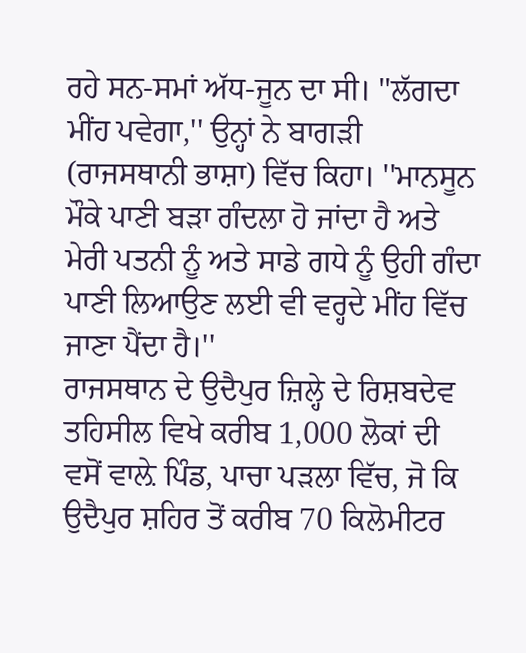ਰਹੇ ਸਨ-ਸਮਾਂ ਅੱਧ-ਜੂਨ ਦਾ ਸੀ। ''ਲੱਗਦਾ ਮੀਂਹ ਪਵੇਗਾ,'' ਉਨ੍ਹਾਂ ਨੇ ਬਾਗੜੀ (ਰਾਜਸਥਾਨੀ ਭਾਸ਼ਾ) ਵਿੱਚ ਕਿਹਾ। ''ਮਾਨਸੂਨ ਮੌਕੇ ਪਾਣੀ ਬੜਾ ਗੰਦਲਾ ਹੋ ਜਾਂਦਾ ਹੈ ਅਤੇ ਮੇਰੀ ਪਤਨੀ ਨੂੰ ਅਤੇ ਸਾਡੇ ਗਧੇ ਨੂੰ ਉਹੀ ਗੰਦਾ ਪਾਣੀ ਲਿਆਉਣ ਲਈ ਵੀ ਵਰ੍ਹਦੇ ਮੀਂਹ ਵਿੱਚ ਜਾਣਾ ਪੈਂਦਾ ਹੈ।''
ਰਾਜਸਥਾਨ ਦੇ ਉਦੈਪੁਰ ਜ਼ਿਲ੍ਹੇ ਦੇ ਰਿਸ਼ਬਦੇਵ ਤਹਿਸੀਲ ਵਿਖੇ ਕਰੀਬ 1,000 ਲੋਕਾਂ ਦੀ ਵਸੋਂ ਵਾਲ਼ੇ ਪਿੰਡ, ਪਾਚਾ ਪੜਲਾ ਵਿੱਚ, ਜੋ ਕਿ ਉਦੈਪੁਰ ਸ਼ਹਿਰ ਤੋਂ ਕਰੀਬ 70 ਕਿਲੋਮੀਟਰ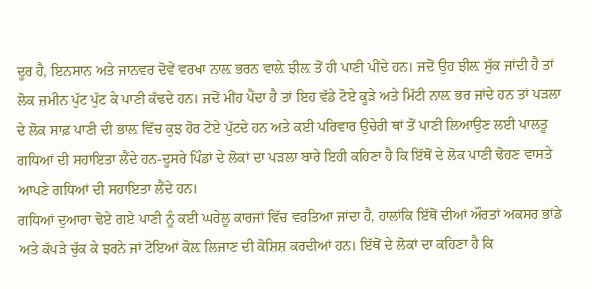ਦੂਰ ਹੈ, ਇਨਸਾਨ ਅਤੇ ਜਾਨਵਰ ਦੋਵੇਂ ਵਰਖਾ ਨਾਲ਼ ਭਰਨ ਵਾਲ਼ੇ ਝੀਲ਼ ਤੋਂ ਹੀ ਪਾਣੀ ਪੀਂਦੇ ਹਨ। ਜਦੋਂ ਉਹ ਝੀਲ਼ ਸੁੱਕ ਜਾਂਦੀ ਹੈ ਤਾਂ ਲੋਕ ਜ਼ਮੀਨ ਪੁੱਟ ਪੁੱਟ ਕੇ ਪਾਣੀ ਕੱਢਦੇ ਹਨ। ਜਦੋਂ ਮੀਂਹ ਪੈਂਦਾ ਹੈ ਤਾਂ ਇਹ ਵੱਡੇ ਟੋਏ ਕੂੜੇ ਅਤੇ ਮਿੱਟੀ ਨਾਲ਼ ਭਰ ਜਾਂਦੇ ਹਨ ਤਾਂ ਪੜਲਾ ਦੇ ਲੋਕ ਸਾਫ਼ ਪਾਣੀ ਦੀ ਭਾਲ਼ ਵਿੱਚ ਕੁਝ ਹੋਰ ਟੋਏ ਪੁੱਟਦੇ ਹਨ ਅਤੇ ਕਈ ਪਰਿਵਾਰ ਉਚੇਰੀ ਥਾਂ ਤੋਂ ਪਾਣੀ ਲਿਆਉਣ ਲਈ ਪਾਲਤੂ ਗਧਿਆਂ ਦੀ ਸਹਾਇਤਾ ਲੈਂਦੇ ਹਨ-ਦੂਸਰੇ ਪਿੰਡਾਂ ਦੇ ਲੋਕਾਂ ਦਾ ਪੜਲਾ ਬਾਰੇ ਇਹੀ ਕਹਿਣਾ ਹੈ ਕਿ ਇੱਥੋਂ ਦੇ ਲੋਕ ਪਾਣੀ ਢੋਹਣ ਵਾਸਤੇ ਆਪਣੇ ਗਧਿਆਂ ਦੀ ਸਹਾਇਤਾ ਲੈਂਦੇ ਹਨ।
ਗਧਿਆਂ ਦੁਆਰਾ ਢੋਏ ਗਏ ਪਾਣੀ ਨੂੰ ਕਈ ਘਰੇਲੂ ਕਾਰਜਾਂ ਵਿੱਚ ਵਰਤਿਆ ਜਾਂਦਾ ਹੈ, ਹਾਲਾਂਕਿ ਇੱਥੋਂ ਦੀਆਂ ਔਰਤਾਂ ਅਕਸਰ ਭਾਂਡੇ ਅਤੇ ਕੱਪੜੇ ਚੁੱਕ ਕੇ ਝਰਨੇ ਜਾਂ ਟੋਇਆਂ ਕੋਲ਼ ਲਿਜਾਣ ਦੀ ਕੋਸ਼ਿਸ਼ ਕਰਦੀਆਂ ਹਨ। ਇੱਥੋਂ ਦੇ ਲੋਕਾਂ ਦਾ ਕਹਿਣਾ ਹੈ ਕਿ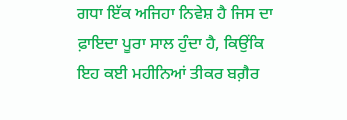ਗਧਾ ਇੱਕ ਅਜਿਹਾ ਨਿਵੇਸ਼ ਹੈ ਜਿਸ ਦਾ ਫ਼ਾਇਦਾ ਪੂਰਾ ਸਾਲ ਹੁੰਦਾ ਹੈ, ਕਿਉਂਕਿ ਇਹ ਕਈ ਮਹੀਨਿਆਂ ਤੀਕਰ ਬਗ਼ੈਰ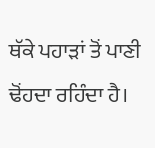ਥੱਕੇ ਪਹਾੜਾਂ ਤੋਂ ਪਾਣੀ ਢੋਂਹਦਾ ਰਹਿੰਦਾ ਹੈ।